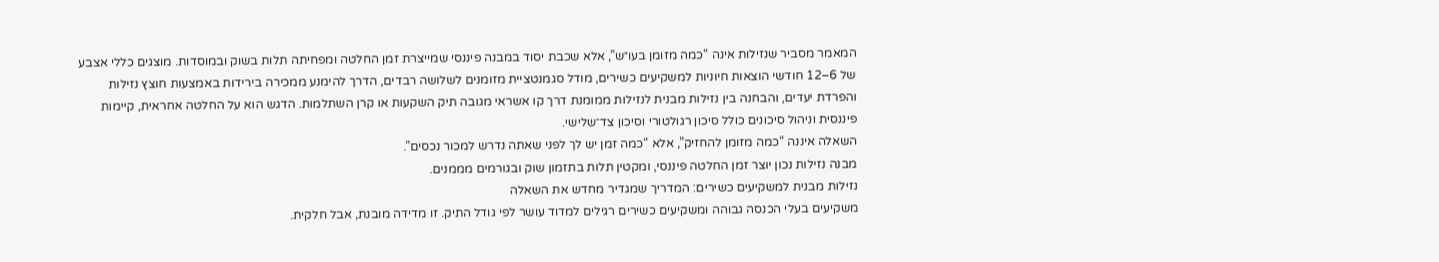המאמר מסביר שנזילות אינה “כמה מזומן בעו״ש”, אלא שכבת יסוד במבנה פיננסי שמייצרת זמן החלטה ומפחיתה תלות בשוק ובמוסדות. מוצגים כללי אצבע של 6–12 חודשי הוצאות חיוניות למשקיעים כשירים, מודל סגמנטציית מזומנים לשלושה רבדים, הדרך להימנע ממכירה בירידות באמצעות חוצץ נזילות והפרדת יעדים, והבחנה בין נזילות מבנית לנזילות ממומנת דרך קו אשראי מגובה תיק השקעות או קרן השתלמות. הדגש הוא על החלטה אחראית, קיימות פיננסית וניהול סיכונים כולל סיכון רגולטורי וסיכון צד־שלישי.
השאלה איננה “כמה מזומן להחזיק”, אלא “כמה זמן יש לך לפני שאתה נדרש למכור נכסים”.
מבנה נזילות נכון יוצר זמן החלטה פיננסי, ומקטין תלות בתזמון שוק ובגורמים מממנים.
נזילות מבנית למשקיעים כשירים: המדריך שמגדיר מחדש את השאלה
משקיעים בעלי הכנסה גבוהה ומשקיעים כשירים רגילים למדוד עושר לפי גודל התיק. זו מדידה מובנת, אבל חלקית.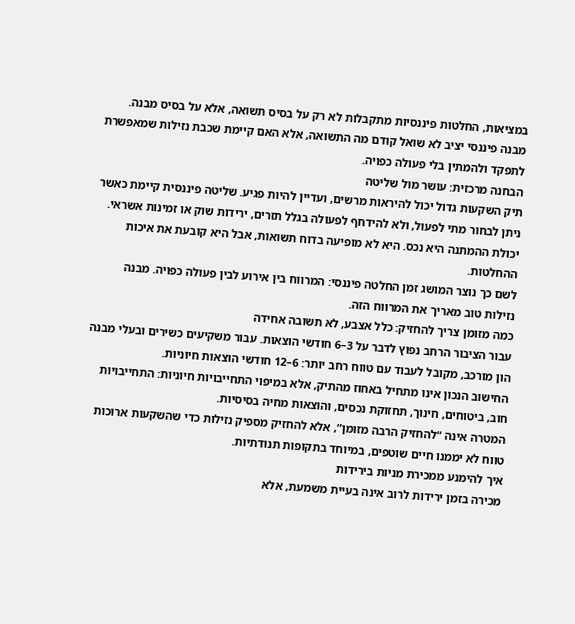במציאות, החלטות פיננסיות מתקבלות לא רק על בסיס תשואה, אלא על בסיס מבנה.
מבנה פיננסי יציב לא שואל קודם מה התשואה, אלא האם קיימת שכבת נזילות שמאפשרת לתפקד ולהמתין בלי פעולה כפויה.
הבחנה מרכזית: עושר מול שליטה
תיק השקעות גדול יכול להיראות מרשים, ועדיין להיות פגיע. שליטה פיננסית קיימת כאשר ניתן לבחור מתי לפעול, ולא להידחף לפעולה בגלל תזרים, ירידות שוק או זמינות אשראי.
יכולת ההמתנה היא נכס. היא לא מופיעה בדוח תשואות, אבל היא קובעת את איכות ההחלטות.
לשם כך נוצר המושג זמן החלטה פיננסי: המרווח בין אירוע לבין פעולה כפויה. מבנה נזילות טוב מאריך את המרווח הזה.
כמה מזומן צריך להחזיק: כלל אצבע, לא תשובה אחידה
עבור הציבור הרחב נפוץ לדבר על 3–6 חודשי הוצאות. עבור משקיעים כשירים ובעלי מבנה הון מורכב, מקובל לעבוד עם טווח רחב יותר: 6–12 חודשי הוצאות חיוניות.
החישוב הנכון אינו מתחיל באחוז מהתיק, אלא במיפוי התחייבויות חיוניות: התחייבויות חוב, ביטוחים, חינוך, תחזוקת נכסים, והוצאות מחיה בסיסיות.
המטרה אינה “להחזיק הרבה מזומן”, אלא להחזיק מספיק נזילות כדי שהשקעות ארוכות טווח לא יממנו חיים שוטפים, במיוחד בתקופות תנודתיות.
איך להימנע ממכירת מניות בירידות
מכירה בזמן ירידות לרוב אינה בעיית משמעת, אלא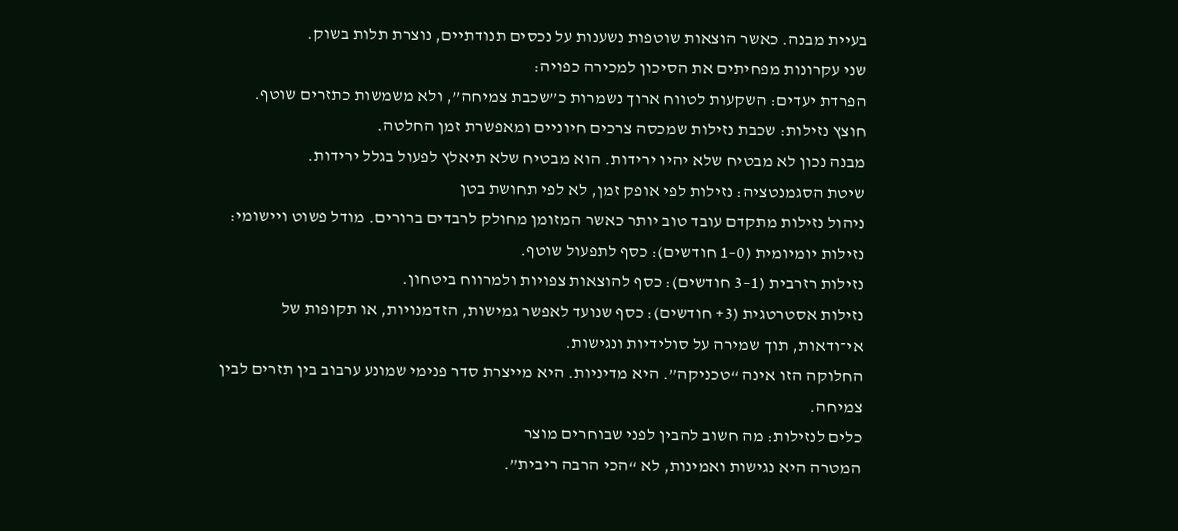בעיית מבנה. כאשר הוצאות שוטפות נשענות על נכסים תנודתיים, נוצרת תלות בשוק.
שני עקרונות מפחיתים את הסיכון למכירה כפויה:
הפרדת יעדים: השקעות לטווח ארוך נשמרות כ”שכבת צמיחה”, ולא משמשות כתזרים שוטף.
חוצץ נזילות: שכבת נזילות שמכסה צרכים חיוניים ומאפשרת זמן החלטה.
מבנה נכון לא מבטיח שלא יהיו ירידות. הוא מבטיח שלא תיאלץ לפעול בגלל ירידות.
שיטת הסגמנטציה: נזילות לפי אופק זמן, לא לפי תחושת בטן
ניהול נזילות מתקדם עובד טוב יותר כאשר המזומן מחולק לרבדים ברורים. מודל פשוט ויישומי:
נזילות יומיומית (0–1 חודשים): כסף לתפעול שוטף.
נזילות רזרבית (1–3 חודשים): כסף להוצאות צפויות ולמרווח ביטחון.
נזילות אסטרטגית (3+ חודשים): כסף שנועד לאפשר גמישות, הזדמנויות, או תקופות של אי־ודאות, תוך שמירה על סולידיות ונגישות.
החלוקה הזו אינה “טכניקה”. היא מדיניות. היא מייצרת סדר פנימי שמונע ערבוב בין תזרים לבין צמיחה.
כלים לנזילות: מה חשוב להבין לפני שבוחרים מוצר
המטרה היא נגישות ואמינות, לא “הכי הרבה ריבית”.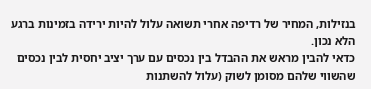בנזילות, המחיר של רדיפה אחרי תשואה עלול להיות ירידה בזמינות ברגע הלא נכון.
כדאי להבין מראש את ההבדל בין נכסים עם ערך יציב יחסית לבין נכסים שהשווי שלהם מסומן לשוק (עלול להשתנות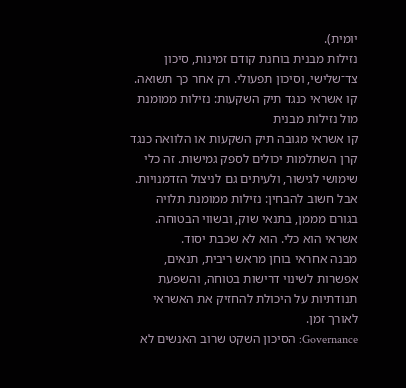יומית).
נזילות מבנית בוחנת קודם זמינות, סיכון צד־שלישי, וסיכון תפעולי. רק אחר כך תשואה.
קו אשראי כנגד תיק השקעות: נזילות ממומנת מול נזילות מבנית
קו אשראי מגובה תיק השקעות או הלוואה כנגד קרן השתלמות יכולים לספק גמישות. זה כלי שימושי לגישור, ולעיתים גם לניצול הזדמנויות.
אבל חשוב להבחין: נזילות ממומנת תלויה בגורם מממן, בתנאי שוק, ובשווי הבטוחה.
אשראי הוא כלי. הוא לא שכבת יסוד.
מבנה אחראי בוחן מראש ריבית, תנאים, אפשרות לשינוי דרישות בטוחה, והשפעת תנודתיות על היכולת להחזיק את האשראי לאורך זמן.
Governance: הסיכון השקט שרוב האנשים לא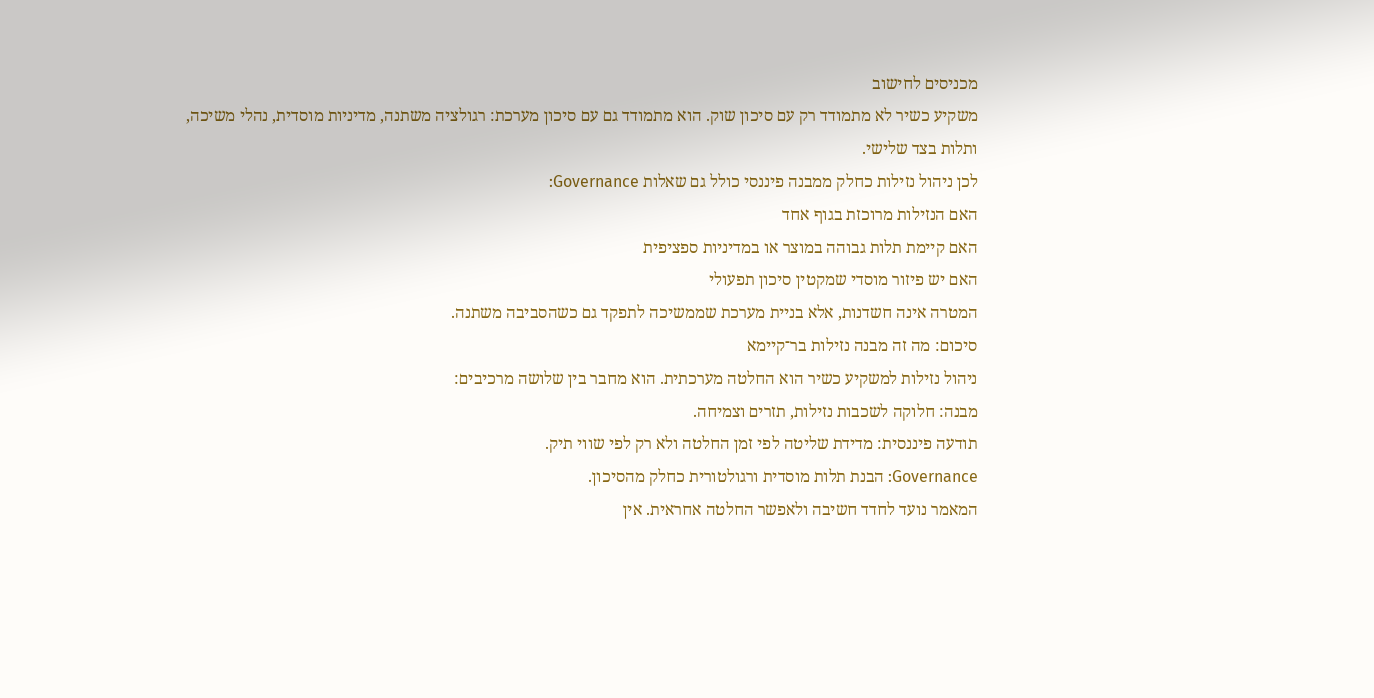מכניסים לחישוב
משקיע כשיר לא מתמודד רק עם סיכון שוק. הוא מתמודד גם עם סיכון מערכת: רגולציה משתנה, מדיניות מוסדית, נהלי משיכה, ותלות בצד שלישי.
לכן ניהול נזילות כחלק ממבנה פיננסי כולל גם שאלות Governance:
האם הנזילות מרוכזת בגוף אחד
האם קיימת תלות גבוהה במוצר או במדיניות ספציפית
האם יש פיזור מוסדי שמקטין סיכון תפעולי
המטרה אינה חשדנות, אלא בניית מערכת שממשיכה לתפקד גם כשהסביבה משתנה.
סיכום: מה זה מבנה נזילות בר־קיימא
ניהול נזילות למשקיע כשיר הוא החלטה מערכתית. הוא מחבר בין שלושה מרכיבים:
מבנה: חלוקה לשכבות נזילות, תזרים וצמיחה.
תודעה פיננסית: מדידת שליטה לפי זמן החלטה ולא רק לפי שווי תיק.
Governance: הבנת תלות מוסדית ורגולטורית כחלק מהסיכון.
המאמר נועד לחדד חשיבה ולאפשר החלטה אחראית. אין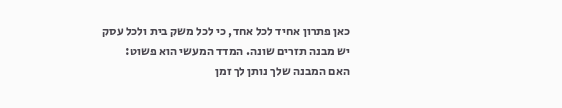כאן פתרון אחיד לכל אחד, כי לכל משק בית ולכל עסק יש מבנה תזרים שונה. המדד המעשי הוא פשוט: האם המבנה שלך נותן לך זמן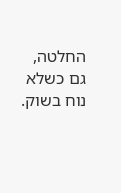החלטה, גם כשלא נוח בשוק.